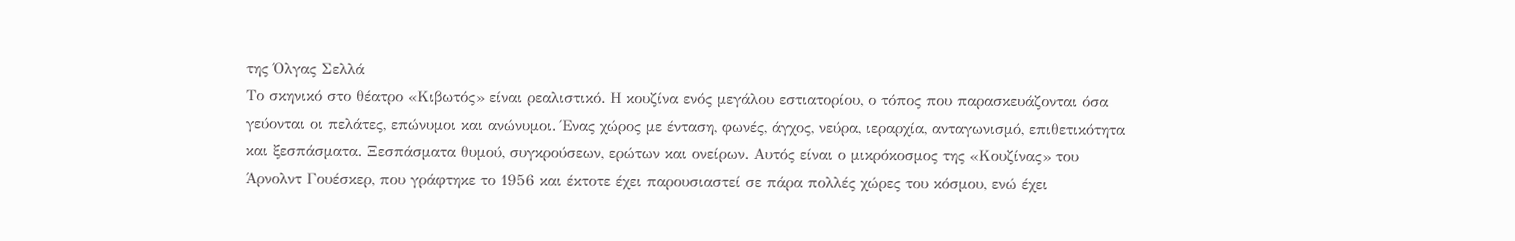της Όλγας Σελλά
Το σκηνικό στο θέατρο «Κιβωτός» είναι ρεαλιστικό. Η κουζίνα ενός μεγάλου εστιατορίου, ο τόπος που παρασκευάζονται όσα γεύονται οι πελάτες, επώνυμοι και ανώνυμοι. Ένας χώρος με ένταση, φωνές, άγχος, νεύρα, ιεραρχία, ανταγωνισμό, επιθετικότητα και ξεσπάσματα. Ξεσπάσματα θυμού, συγκρούσεων, ερώτων και ονείρων. Αυτός είναι ο μικρόκοσμος της «Κουζίνας» του Άρνολντ Γουέσκερ, που γράφτηκε το 1956 και έκτοτε έχει παρουσιαστεί σε πάρα πολλές χώρες του κόσμου, ενώ έχει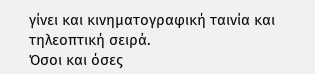γίνει και κινηματογραφική ταινία και τηλεοπτική σειρά.
Όσοι και όσες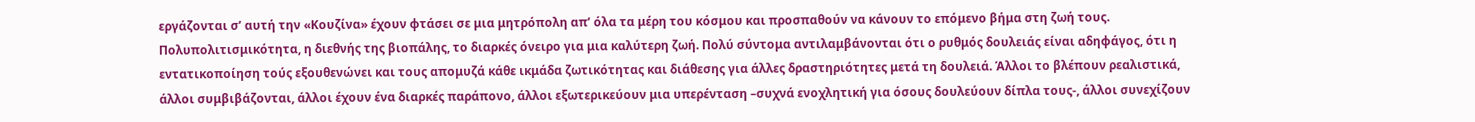εργάζονται σ’ αυτή την «Κουζίνα» έχουν φτάσει σε μια μητρόπολη απ’ όλα τα μέρη του κόσμου και προσπαθούν να κάνουν το επόμενο βήμα στη ζωή τους. Πολυπολιτισμικότητα, η διεθνής της βιοπάλης, το διαρκές όνειρο για μια καλύτερη ζωή. Πολύ σύντομα αντιλαμβάνονται ότι ο ρυθμός δουλειάς είναι αδηφάγος, ότι η εντατικοποίηση τούς εξουθενώνει και τους απομυζά κάθε ικμάδα ζωτικότητας και διάθεσης για άλλες δραστηριότητες μετά τη δουλειά. Άλλοι το βλέπουν ρεαλιστικά, άλλοι συμβιβάζονται, άλλοι έχουν ένα διαρκές παράπονο, άλλοι εξωτερικεύουν μια υπερένταση –συχνά ενοχλητική για όσους δουλεύουν δίπλα τους-, άλλοι συνεχίζουν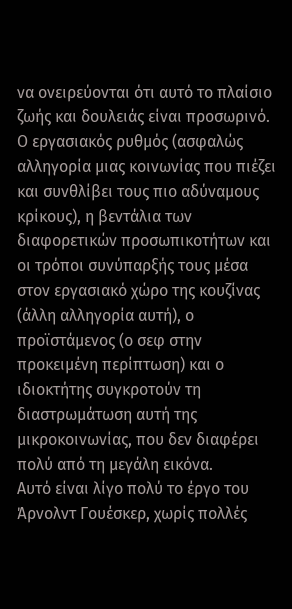να ονειρεύονται ότι αυτό το πλαίσιο ζωής και δουλειάς είναι προσωρινό. Ο εργασιακός ρυθμός (ασφαλώς αλληγορία μιας κοινωνίας που πιέζει και συνθλίβει τους πιο αδύναμους κρίκους), η βεντάλια των διαφορετικών προσωπικοτήτων και οι τρόποι συνύπαρξής τους μέσα στον εργασιακό χώρο της κουζίνας (άλλη αλληγορία αυτή), ο προϊστάμενος (ο σεφ στην προκειμένη περίπτωση) και ο ιδιοκτήτης συγκροτούν τη διαστρωμάτωση αυτή της μικροκοινωνίας, που δεν διαφέρει πολύ από τη μεγάλη εικόνα.
Αυτό είναι λίγο πολύ το έργο του Άρνολντ Γουέσκερ, χωρίς πολλές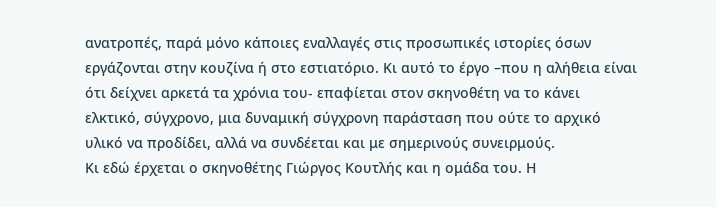ανατροπές, παρά μόνο κάποιες εναλλαγές στις προσωπικές ιστορίες όσων εργάζονται στην κουζίνα ή στο εστιατόριο. Κι αυτό το έργο –που η αλήθεια είναι ότι δείχνει αρκετά τα χρόνια του- επαφίεται στον σκηνοθέτη να το κάνει ελκτικό, σύγχρονο, μια δυναμική σύγχρονη παράσταση που ούτε το αρχικό υλικό να προδίδει, αλλά να συνδέεται και με σημερινούς συνειρμούς.
Κι εδώ έρχεται ο σκηνοθέτης Γιώργος Κουτλής και η ομάδα του. Η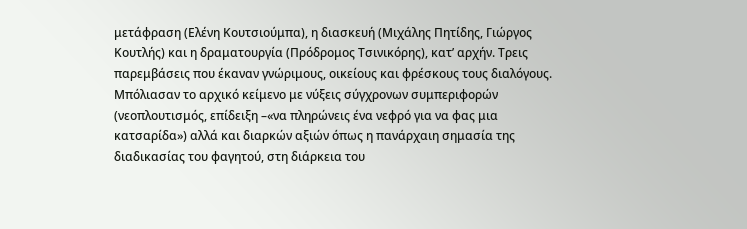μετάφραση (Ελένη Κουτσιούμπα), η διασκευή (Μιχάλης Πητίδης, Γιώργος Κουτλής) και η δραματουργία (Πρόδρομος Τσινικόρης), κατ’ αρχήν. Τρεις παρεμβάσεις που έκαναν γνώριμους, οικείους και φρέσκους τους διαλόγους. Μπόλιασαν το αρχικό κείμενο με νύξεις σύγχρονων συμπεριφορών (νεοπλουτισμός, επίδειξη –«να πληρώνεις ένα νεφρό για να φας μια κατσαρίδα») αλλά και διαρκών αξιών όπως η πανάρχαιη σημασία της διαδικασίας του φαγητού, στη διάρκεια του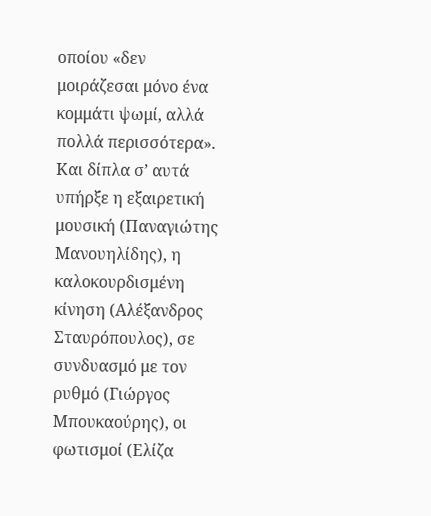οποίου «δεν μοιράζεσαι μόνο ένα κομμάτι ψωμί, αλλά πολλά περισσότερα».
Και δίπλα σ’ αυτά υπήρξε η εξαιρετική μουσική (Παναγιώτης Μανουηλίδης), η καλοκουρδισμένη κίνηση (Αλέξανδρος Σταυρόπουλος), σε συνδυασμό με τον ρυθμό (Γιώργος Μπουκαούρης), οι φωτισμοί (Ελίζα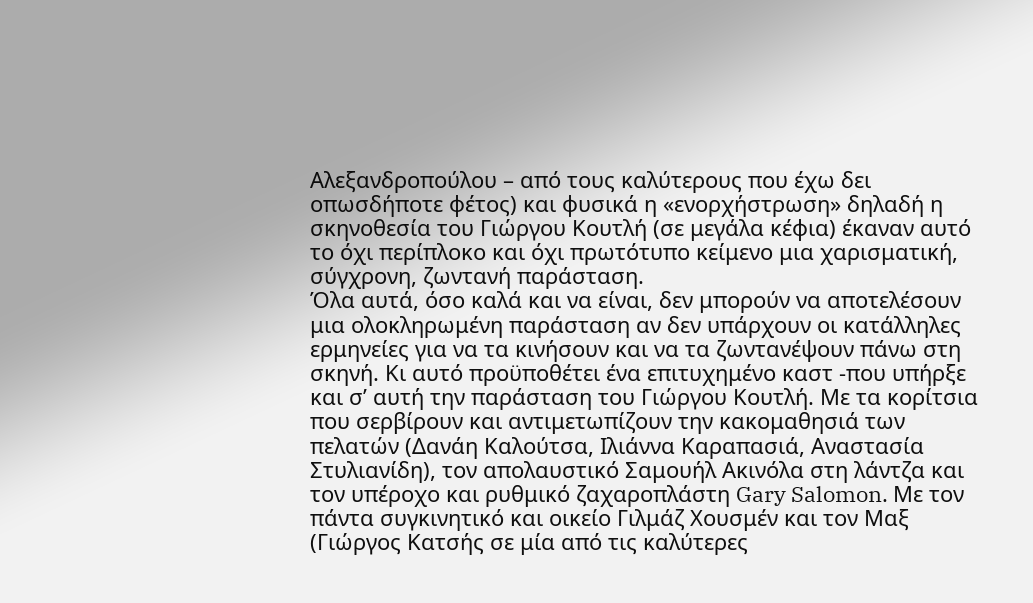Αλεξανδροπούλου – από τους καλύτερους που έχω δει οπωσδήποτε φέτος) και φυσικά η «ενορχήστρωση» δηλαδή η σκηνοθεσία του Γιώργου Κουτλή (σε μεγάλα κέφια) έκαναν αυτό το όχι περίπλοκο και όχι πρωτότυπο κείμενο μια χαρισματική, σύγχρονη, ζωντανή παράσταση.
Όλα αυτά, όσο καλά και να είναι, δεν μπορούν να αποτελέσουν μια ολοκληρωμένη παράσταση αν δεν υπάρχουν οι κατάλληλες ερμηνείες για να τα κινήσουν και να τα ζωντανέψουν πάνω στη σκηνή. Κι αυτό προϋποθέτει ένα επιτυχημένο καστ -που υπήρξε και σ’ αυτή την παράσταση του Γιώργου Κουτλή. Με τα κορίτσια που σερβίρουν και αντιμετωπίζουν την κακομαθησιά των πελατών (Δανάη Καλούτσα, Ιλιάννα Καραπασιά, Αναστασία Στυλιανίδη), τον απολαυστικό Σαμουήλ Ακινόλα στη λάντζα και τον υπέροχο και ρυθμικό ζαχαροπλάστη Gary Salomon. Με τον πάντα συγκινητικό και οικείο Γιλμάζ Χουσμέν και τον Μαξ (Γιώργος Κατσής σε μία από τις καλύτερες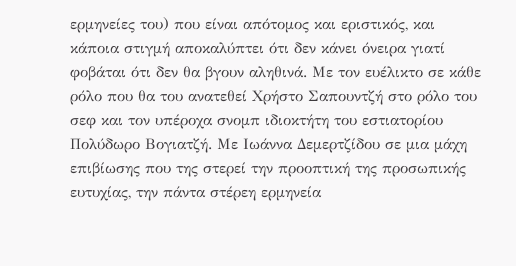ερμηνείες του) που είναι απότομος και εριστικός, και κάποια στιγμή αποκαλύπτει ότι δεν κάνει όνειρα γιατί φοβάται ότι δεν θα βγουν αληθινά. Με τον ευέλικτο σε κάθε ρόλο που θα του ανατεθεί Χρήστο Σαπουντζή στο ρόλο του σεφ και τον υπέροχα σνομπ ιδιοκτήτη του εστιατορίου Πολύδωρο Βογιατζή. Με Ιωάννα Δεμερτζίδου σε μια μάχη επιβίωσης που της στερεί την προοπτική της προσωπικής ευτυχίας, την πάντα στέρεη ερμηνεία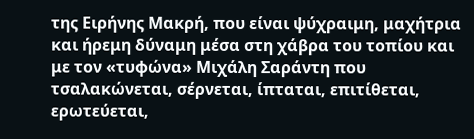της Ειρήνης Μακρή, που είναι ψύχραιμη, μαχήτρια και ήρεμη δύναμη μέσα στη χάβρα του τοπίου και με τον «τυφώνα» Μιχάλη Σαράντη που τσαλακώνεται, σέρνεται, ίπταται, επιτίθεται, ερωτεύεται,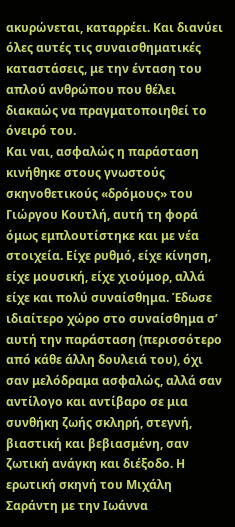ακυρώνεται, καταρρέει. Και διανύει όλες αυτές τις συναισθηματικές καταστάσεις, με την ένταση του απλού ανθρώπου που θέλει διακαώς να πραγματοποιηθεί το όνειρό του.
Και ναι, ασφαλώς η παράσταση κινήθηκε στους γνωστούς σκηνοθετικούς «δρόμους» του Γιώργου Κουτλή, αυτή τη φορά όμως εμπλουτίστηκε και με νέα στοιχεία. Είχε ρυθμό, είχε κίνηση, είχε μουσική, είχε χιούμορ, αλλά είχε και πολύ συναίσθημα. Έδωσε ιδιαίτερο χώρο στο συναίσθημα σ’ αυτή την παράσταση (περισσότερο από κάθε άλλη δουλειά του), όχι σαν μελόδραμα ασφαλώς, αλλά σαν αντίλογο και αντίβαρο σε μια συνθήκη ζωής σκληρή, στεγνή, βιαστική και βεβιασμένη, σαν ζωτική ανάγκη και διέξοδο. Η ερωτική σκηνή του Μιχάλη Σαράντη με την Ιωάννα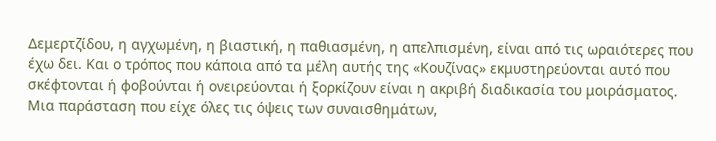Δεμερτζίδου, η αγχωμένη, η βιαστική, η παθιασμένη, η απελπισμένη, είναι από τις ωραιότερες που έχω δει. Και ο τρόπος που κάποια από τα μέλη αυτής της «Κουζίνας» εκμυστηρεύονται αυτό που σκέφτονται ή φοβούνται ή ονειρεύονται ή ξορκίζουν είναι η ακριβή διαδικασία του μοιράσματος. Μια παράσταση που είχε όλες τις όψεις των συναισθημάτων,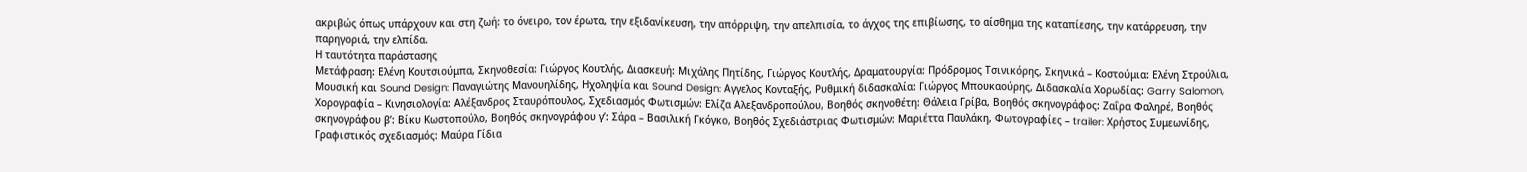ακριβώς όπως υπάρχουν και στη ζωή: το όνειρο, τον έρωτα, την εξιδανίκευση, την απόρριψη, την απελπισία, το άγχος της επιβίωσης, το αίσθημα της καταπίεσης, την κατάρρευση, την παρηγοριά, την ελπίδα.
Η ταυτότητα παράστασης
Μετάφραση: Ελένη Κουτσιούμπα, Σκηνοθεσία: Γιώργος Κουτλής, Διασκευή: Μιχάλης Πητίδης, Γιώργος Κουτλής, Δραματουργία: Πρόδρομος Τσινικόρης, Σκηνικά – Κοστούμια: Ελένη Στρούλια, Μουσική και Sound Design: Παναγιώτης Μανουηλίδης, Ηχοληψία και Sound Design: Αγγελος Κονταξής, Ρυθμική διδασκαλία: Γιώργος Μπουκαούρης, Διδασκαλία Χορωδίας: Garry Salomon, Χορογραφία – Κινησιολογία: Αλέξανδρος Σταυρόπουλος, Σχεδιασμός Φωτισμών: Ελίζα Αλεξανδροπούλου, Βοηθός σκηνοθέτη: Θάλεια Γρίβα, Βοηθός σκηνογράφος: Ζαΐρα Φαληρέ, Βοηθός σκηνογράφου β’: Βίκυ Κωστοπούλο, Βοηθός σκηνογράφου γ’: Σάρα – Βασιλική Γκόγκο, Βοηθός Σχεδιάστριας Φωτισμών: Μαριέττα Παυλάκη, Φωτογραφίες – trailer: Χρήστος Συμεωνίδης, Γραφιστικός σχεδιασμός: Μαύρα Γίδια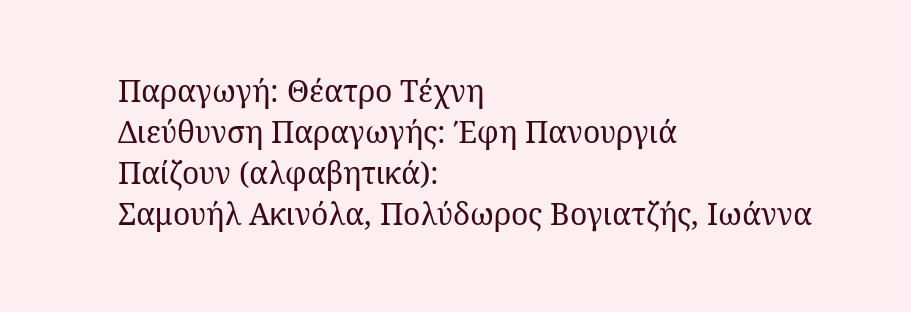Παραγωγή: Θέατρο Τέχνη
Διεύθυνση Παραγωγής: Έφη Πανουργιά
Παίζουν (αλφαβητικά):
Σαμουήλ Ακινόλα, Πολύδωρος Βογιατζής, Ιωάννα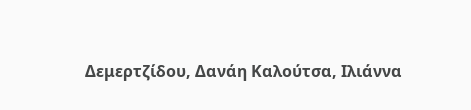Δεμερτζίδου, Δανάη Καλούτσα, Ιλιάννα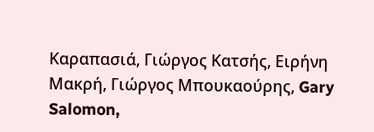Καραπασιά, Γιώργος Κατσής, Ειρήνη Μακρή, Γιώργος Μπουκαούρης, Gary Salomon,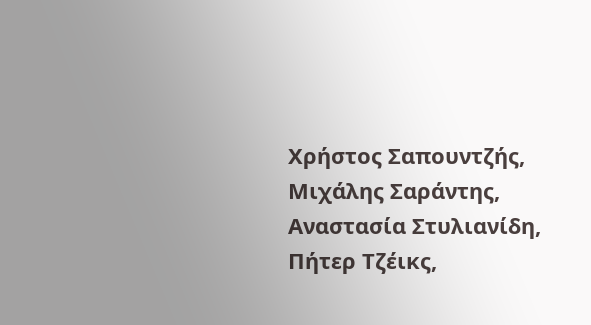Χρήστος Σαπουντζής, Μιχάλης Σαράντης, Αναστασία Στυλιανίδη, Πήτερ Τζέικς,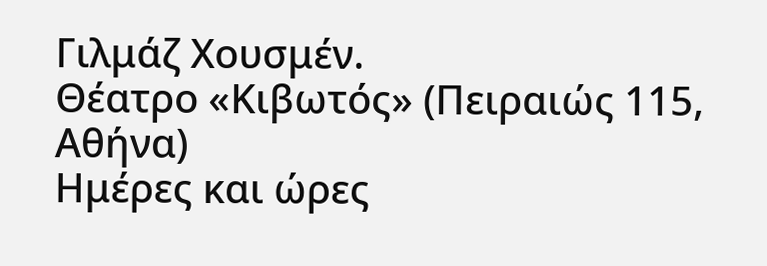Γιλμάζ Χουσμέν.
Θέατρο «Κιβωτός» (Πειραιώς 115, Αθήνα)
Ημέρες και ώρες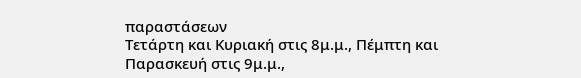παραστάσεων
Τετάρτη και Κυριακή στις 8μ.μ., Πέμπτη και Παρασκευή στις 9μ.μ.,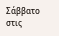Σάββατο στις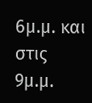6μ.μ. και στις 9μ.μ.